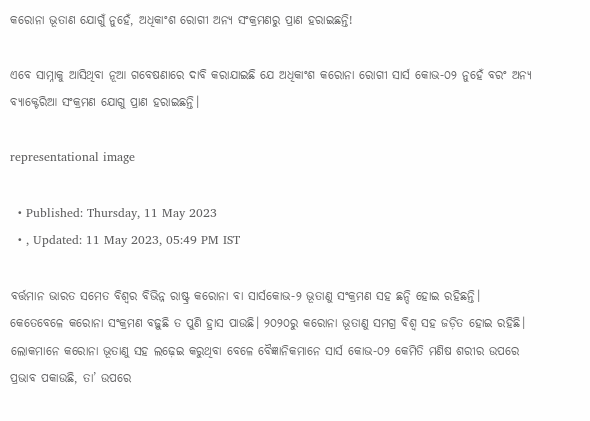କରୋନା ଭୂତାଣ ଯୋଗୁଁ ନୁହେଁ, ଅଧିକାଂଶ ରୋଗୀ ଅନ୍ୟ ସଂକ୍ରମଣରୁ ପ୍ରାଣ ହରାଇଛନ୍ତି!

ଏବେ ସାମ୍ନାକୁ ଆସିଥିବା ନୂଆ ଗବେଷଣାରେ ଦାବି କରାଯାଇଛି ଯେ ଅଧିକାଂଶ କରୋନା ରୋଗୀ ସାର୍ସ କୋଭ-୦୨ ନୁହେଁ ବରଂ ଅନ୍ୟ ବ୍ୟାକ୍ଟେରିଆ ସଂକ୍ରମଣ ଯୋଗୁ ପ୍ରାଣ ହରାଇଛନ୍ତି।

representational image

  • Published: Thursday, 11 May 2023
  • , Updated: 11 May 2023, 05:49 PM IST

ବର୍ତ୍ତମାନ ଭାରତ ସମେତ ବିଶ୍ୱର ବିଭିନ୍ନ ରାଷ୍ଟ୍ର କରୋନା ବା ସାର୍ସକୋଭ-୨ ଭୂତାଣୁ ସଂକ୍ରମଣ ସହ ଛନ୍ଦି ହୋଇ ରହିଛନ୍ତି। କେତେବେଳେ କରୋନା ସଂକ୍ରମଣ ବଢ଼ୁଛି ତ ପୁଣି ହ୍ରାସ ପାଉଛି। ୨୦୨୦ରୁ କରୋନା ଭୂତାଣୁ ସମଗ୍ର ବିଶ୍ୱ ସହ ଜଡ଼ିତ ହୋଇ ରହିଛି। ଲୋକମାନେ କରୋନା ଭୂତାଣୁ ସହ ଲଢ଼େଇ କରୁଥିବା ବେଳେ ବୈଜ୍ଞାନିକମାନେ ସାର୍ସ କୋଭ-୦୨ କେମିତି ମଣିଷ ଶରୀର ଉପରେ ପ୍ରଭାବ ପକାଉଛି, ତା’ ଉପରେ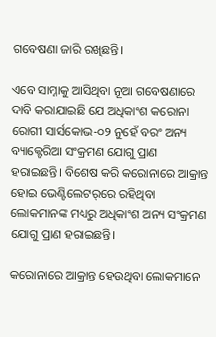ଗବେଷଣା ଜାରି ରଖିଛନ୍ତି।

ଏବେ ସାମ୍ନାକୁ ଆସିଥିବା ନୂଆ ଗବେଷଣାରେ ଦାବି କରାଯାଇଛି ଯେ ଅଧିକାଂଶ କରୋନା ରୋଗୀ ସାର୍ସକୋଭ-୦୨ ନୁହେଁ ବରଂ ଅନ୍ୟ ବ୍ୟାକ୍ଟେରିଆ ସଂକ୍ରମଣ ଯୋଗୁ ପ୍ରାଣ ହରାଇଛନ୍ତି। ବିଶେଷ କରି କରୋନାରେ ଆକ୍ରାନ୍ତ ହୋଇ ଭେଣ୍ଟିଲେଟର୍‌ରେ ରହିଥିବା ଲୋକମାନଙ୍କ ମଧ୍ୟରୁ ଅଧିକାଂଶ ଅନ୍ୟ ସଂକ୍ରମଣ ଯୋଗୁ ପ୍ରାଣ ହରାଇଛନ୍ତି।

କରୋନାରେ ଆକ୍ରାନ୍ତ ହେଉଥିବା ଲୋକମାନେ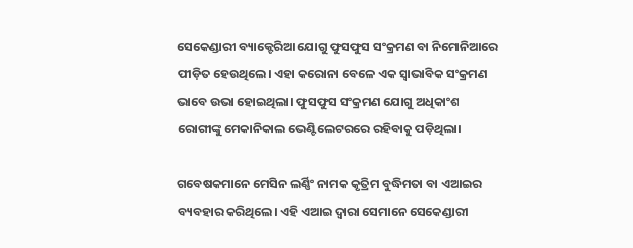ସେକେଣ୍ଡାରୀ ବ୍ୟାକ୍ଟେରିଆ ଯୋଗୁ ଫୁସଫୁସ ସଂକ୍ରମଣ ବା ନିମୋନିଆରେ ପୀଡ଼ିତ ହେଉଥିଲେ। ଏହା କରୋନା ବେଳେ ଏକ ସ୍ୱାଭାବିକ ସଂକ୍ରମଣ ଭାବେ ଉଭା ହୋଇଥିଲା। ଫୁସଫୁସ ସଂକ୍ରମଣ ଯୋଗୁ ଅଧିକାଂଶ ରୋଗୀଙ୍କୁ ମେକାନିକାଲ ଭେଣ୍ଟିଲେଟରରେ ରହିବାକୁ ପଡ଼ିଥିଲା।

ଗବେଷକମାନେ ମେସିନ ଲର୍ଣ୍ଣିଂ ନାମକ କୃତ୍ରିମ ବୁଦ୍ଧିମତା ବା ଏଆଇର ବ୍ୟବହାର କରିଥିଲେ। ଏହି ଏଆଇ ଦ୍ୱାରା ସେମାନେ ସେକେଣ୍ଡାରୀ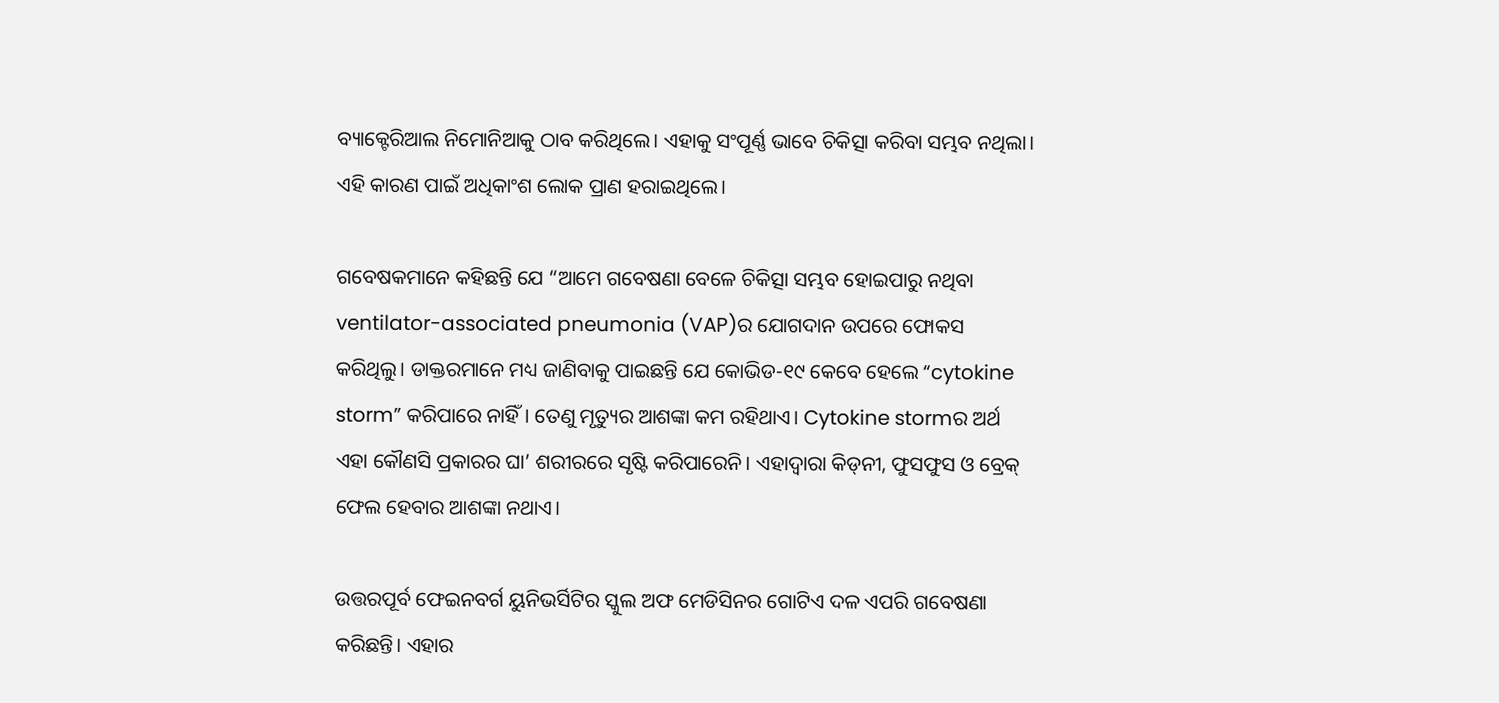ବ୍ୟାକ୍ଟେରିଆଲ ନିମୋନିଆକୁ ଠାବ କରିଥିଲେ। ଏହାକୁ ସଂପୂର୍ଣ୍ଣ ଭାବେ ଚିକିତ୍ସା କରିବା ସମ୍ଭବ ନଥିଲା। ଏହି କାରଣ ପାଇଁ ଅଧିକାଂଶ ଲୋକ ପ୍ରାଣ ହରାଇଥିଲେ।

ଗବେଷକମାନେ କହିଛନ୍ତି ଯେ “ଆମେ ଗବେଷଣା ବେଳେ ଚିକିତ୍ସା ସମ୍ଭବ ହୋଇପାରୁ ନଥିବା ventilator-associated pneumonia (VAP)ର ଯୋଗଦାନ ଉପରେ ଫୋକସ କରିଥିଲୁ। ଡାକ୍ତରମାନେ ମଧ୍ୟ ଜାଣିବାକୁ ପାଇଛନ୍ତି ଯେ କୋଭିଡ-୧୯ କେବେ ହେଲେ “cytokine storm” କରିପାରେ ନାହିଁ। ତେଣୁ ମୃତ୍ୟୁର ଆଶଙ୍କା କମ ରହିଥାଏ। Cytokine stormର ଅର୍ଥ ଏହା କୌଣସି ପ୍ରକାରର ଘା’ ଶରୀରରେ ସୃଷ୍ଟି କରିପାରେନି। ଏହାଦ୍ୱାରା କିଡ୍‌ନୀ, ଫୁସଫୁସ ଓ ବ୍ରେକ୍‌ ଫେଲ ହେବାର ଆଶଙ୍କା ନଥାଏ।

ଉତ୍ତରପୂର୍ବ ଫେଇନବର୍ଗ ୟୁନିଭର୍ସିଟିର ସ୍କୁଲ ଅଫ ମେଡିସିନର ଗୋଟିଏ ଦଳ ଏପରି ଗବେଷଣା କରିଛନ୍ତି। ଏହାର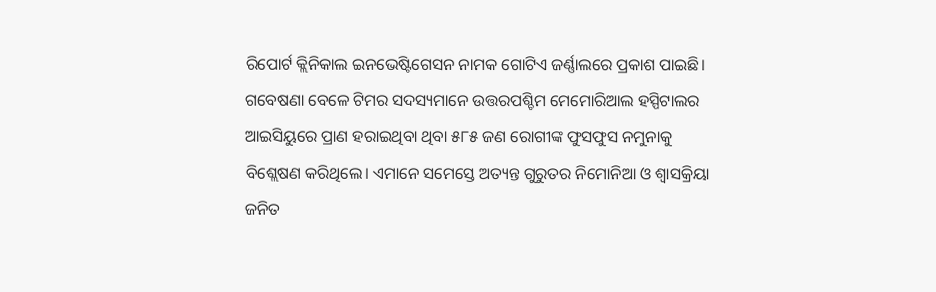ରିପୋର୍ଟ କ୍ଲିନିକାଲ ଇନଭେଷ୍ଟିଗେସନ ନାମକ ଗୋଟିଏ ଜର୍ଣ୍ଣାଲରେ ପ୍ରକାଶ ପାଇଛି। ଗବେଷଣା ବେଳେ ଟିମର ସଦସ୍ୟମାନେ ଉତ୍ତରପଶ୍ଚିମ ମେମୋରିଆଲ ହସ୍ପିଟାଲର ଆଇସିୟୁରେ ପ୍ରାଣ ହରାଇଥିବା ଥିବା ୫୮୫ ଜଣ ରୋଗୀଙ୍କ ଫୁସଫୁସ ନମୁନାକୁ ବିଶ୍ଲେଷଣ କରିଥିଲେ। ଏମାନେ ସମେସ୍ତେ ଅତ୍ୟନ୍ତ ଗୁରୁତର ନିମୋନିଆ ଓ ଶ୍ୱାସକ୍ରିୟା ଜନିତ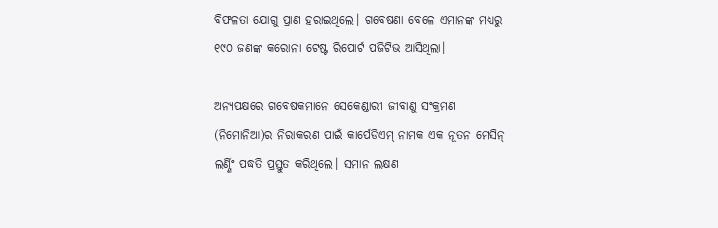ବିଫଳତା ଯୋଗୁ ପ୍ରାଣ ହରାଇଥିଲେ। ଗବେଷଣା ବେଳେ ଏମାନଙ୍କ ମଧ୍ୟରୁ ୧୯୦ ଜଣଙ୍କ କରୋନା ଟେଷ୍ଟ ରିପୋର୍ଟ ପଜିଟିଭ ଆସିଥିଲା।

ଅନ୍ୟପକ୍ଷରେ ଗବେଷକମାନେ ସେକେଣ୍ଡାରୀ ଜୀବାଣୁ ସଂକ୍ରମଣ (ନିମୋନିଆ)ର ନିରାକରଣ ପାଇଁ କାର୍ପେଡିଏମ୍ ନାମକ ଏକ ନୂତନ ମେସିନ୍ ଲର୍ଣ୍ଣିଂ ପଦ୍ଧତି ପ୍ରସ୍ତୁତ କରିଥିଲେ। ସମାନ ଲକ୍ଷଣ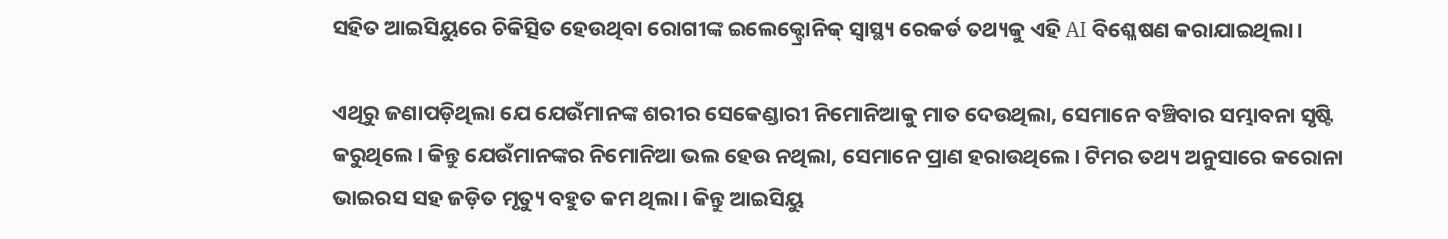ସହିତ ଆଇସିୟୁରେ ଚିକିତ୍ସିତ ହେଉଥିବା ରୋଗୀଙ୍କ ଇଲେକ୍ଟ୍ରୋନିକ୍ ସ୍ୱାସ୍ଥ୍ୟ ରେକର୍ଡ ତଥ୍ୟକୁ ଏହି AI ବିଶ୍ଳେଷଣ କରାଯାଇଥିଲା।

ଏଥିରୁ ଜଣାପଡ଼ିଥିଲା ଯେ ଯେଉଁମାନଙ୍କ ଶରୀର ସେକେଣ୍ଡାରୀ ନିମୋନିଆକୁ ମାତ ଦେଉଥିଲା, ସେମାନେ ବଞ୍ଚିବାର ସମ୍ଭାବନା ସୃଷ୍ଟି କରୁଥିଲେ। କିନ୍ତୁ ଯେଉଁମାନଙ୍କର ନିମୋନିଆ ଭଲ ହେଉ ନଥିଲା, ସେମାନେ ପ୍ରାଣ ହରାଉଥିଲେ। ଟିମର ତଥ୍ୟ ଅନୁସାରେ କରୋନା ଭାଇରସ ସହ ଜଡ଼ିତ ମୃତ୍ୟୁ ବହୁତ କମ ଥିଲା। କିନ୍ତୁ ଆଇସିୟୁ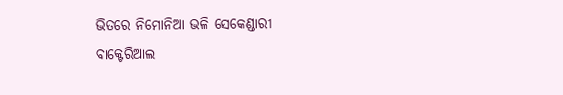ଭିତରେ ନିମୋନିଆ ଭଳି ସେକେଣ୍ଡାରୀ ବାକ୍ଟେରିଆଲ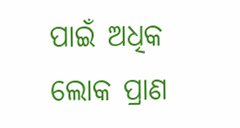ପାଇଁ ଅଧିକ ଲୋକ ପ୍ରାଣ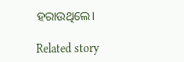ହରାଉଥିଲେ।

Related story